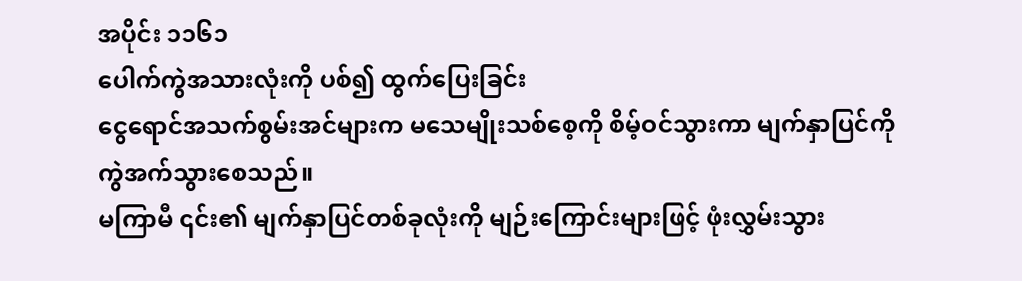အပိုင်း ၁၁၆၁
ပေါက်ကွဲအသားလုံးကို ပစ်၍ ထွက်ပြေးခြင်း
ငွေရောင်အသက်စွမ်းအင်များက မသေမျိုးသစ်စေ့ကို စိမ့်ဝင်သွားကာ မျက်နှာပြင်ကို ကွဲအက်သွားစေသည်။
မကြာမီ ၎င်း၏ မျက်နှာပြင်တစ်ခုလုံးကို မျဉ်းကြောင်းများဖြင့် ဖုံးလွှမ်းသွား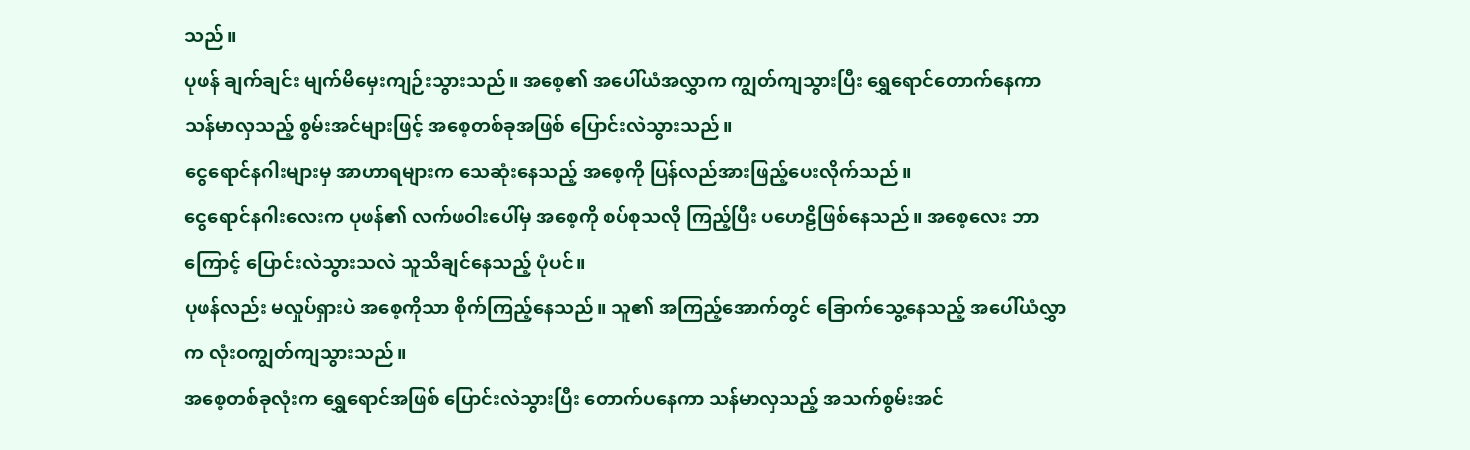သည်။
ပုဖန် ချက်ချင်း မျက်မိမှေးကျဉ်းသွားသည်။ အစေ့၏ အပေါ်ယံအလွှာက ကျွတ်ကျသွားပြီး ရွှေရောင်တောက်နေကာ သန်မာလှသည့် စွမ်းအင်များဖြင့် အစေ့တစ်ခုအဖြစ် ပြောင်းလဲသွားသည်။
ငွေရောင်နဂါးများမှ အာဟာရများက သေဆုံးနေသည့် အစေ့ကို ပြန်လည်အားဖြည့်ပေးလိုက်သည်။
ငွေရောင်နဂါးလေးက ပုဖန်၏ လက်ဖဝါးပေါ်မှ အစေ့ကို စပ်စုသလို ကြည့်ပြီး ပဟေဠိဖြစ်နေသည်။ အစေ့လေး ဘာကြောင့် ပြောင်းလဲသွားသလဲ သူသိချင်နေသည့် ပုံပင်။
ပုဖန်လည်း မလှုပ်ရှားပဲ အစေ့ကိုသာ စိုက်ကြည့်နေသည်။ သူ၏ အကြည့်အောက်တွင် ခြောက်သွေ့နေသည့် အပေါ်ယံလွှာက လုံးဝကျွတ်ကျသွားသည်။
အစေ့တစ်ခုလုံးက ရွှေရောင်အဖြစ် ပြောင်းလဲသွားပြီး တောက်ပနေကာ သန်မာလှသည့် အသက်စွမ်းအင်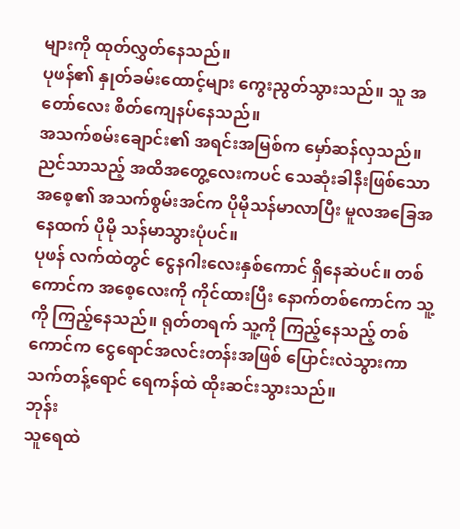များကို ထုတ်လွှတ်နေသည်။
ပုဖန်၏ နှုတ်ခမ်းထောင့်များ ကွေးညွတ်သွားသည်။ သူ အတော်လေး စိတ်ကျေနပ်နေသည်။
အသက်စမ်းချောင်း၏ အရင်းအမြစ်က မှော်ဆန်လှသည်။ ညင်သာသည့် အထိအတွေ့လေးကပင် သေဆုံးခါနီးဖြစ်သော အစေ့၏ အသက်စွမ်းအင်က ပိုမိုသန်မာလာပြီး မူလအခြေအနေထက် ပိုမို သန်မာသွားပုံပင်။
ပုဖန် လက်ထဲတွင် ငွေနဂါးလေးနှစ်ကောင် ရှိနေဆဲပင်။ တစ်ကောင်က အစေ့လေးကို ကိုင်ထားပြီး နောက်တစ်ကောင်က သူ့ကို ကြည့်နေသည်။ ရုတ်တရက် သူ့ကို ကြည့်နေသည့် တစ်ကောင်က ငွေရောင်အလင်းတန်းအဖြစ် ပြောင်းလဲသွားကာ သက်တန့်ရောင် ရေကန်ထဲ ထိုးဆင်းသွားသည်။
ဘုန်း
သူရေထဲ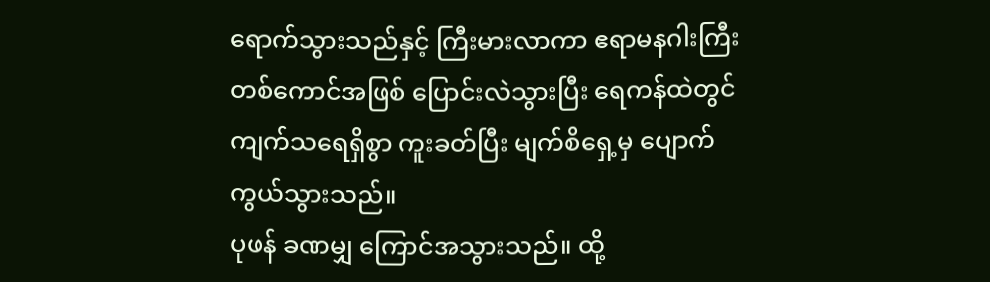ရောက်သွားသည်နှင့် ကြီးမားလာကာ ဧရာမနဂါးကြီး တစ်ကောင်အဖြစ် ပြောင်းလဲသွားပြီး ရေကန်ထဲတွင် ကျက်သရေရှိစွာ ကူးခတ်ပြီး မျက်စိရှေ့မှ ပျောက်ကွယ်သွားသည်။
ပုဖန် ခဏမျှ ကြောင်အသွားသည်။ ထို့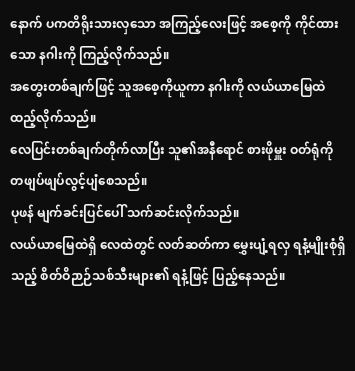နောက် ပကတိရိုးသားလှသော အကြည့်လေးဖြင့် အစေ့ကို ကိုင်ထားသော နဂါးကို ကြည့်လိုက်သည်။
အတွေးတစ်ချက်ဖြင့် သူအစေ့ကိုယူကာ နဂါးကို လယ်ယာမြေထဲ ထည့်လိုက်သည်။
လေပြင်းတစ်ချက်တိုက်လာပြီး သူ၏အနီရောင် စားဖိုမှူး ဝတ်ရုံကို တဖျပ်ဖျပ်လွင့်ပျံစေသည်။
ပုဖန် မျက်ခင်းပြင်ပေါ် သက်ဆင်းလိုက်သည်။
လယ်ယာမြေထဲရှိ လေထဲတွင် လတ်ဆတ်ကာ မွှေးပျံ့ရလှ ရနံ့မျိုးစုံရှိသည့် စိတ်ဝိဉာဉ်သစ်သီးများ၏ ရနံ့ဖြင့် ပြည့်နေသည်။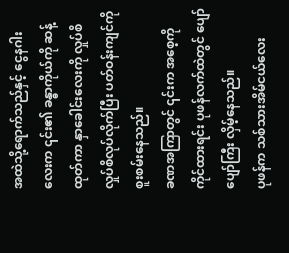အထဲသို့ရောက်သည်နှင့် ငွေနဂါးလေးက ၎င်း၏ ခန္ဓာကိုယ်ကို ဆန့်ထုတ်ကာ နှာခေါင်းလေးကို လှုပ်စိ လှုပ်စိလုပ်လိုက်ပြီး ပတ်ဝန်းကျင်ကို စူးစမ်းနေသည်။
ခဏအကြာတွင် ၎င်းက အစေ့ကိုကိုင်ထားရင်း ပုဖန်လက်ထဲတွင် ပျော်ပျော်ကြီး လှိမ့်နေသည်။
ပုဖန်က သစ်သားအိမ်ငယ်လေး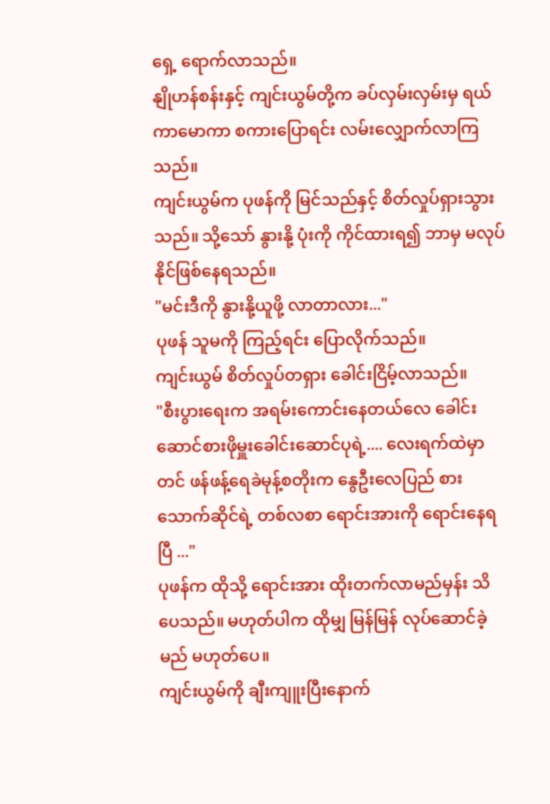ရှေ့ ရောက်လာသည်။
နျိုဟန်စန်းနှင့် ကျင်းယွမ်တို့က ခပ်လှမ်းလှမ်းမှ ရယ်ကာမောကာ စကားပြောရင်း လမ်းလျှောက်လာကြသည်။
ကျင်းယွမ်က ပုဖန်ကို မြင်သည်နှင့် စိတ်လှုပ်ရှားသွားသည်။ သို့သော် နွားနို့ ပုံးကို ကိုင်ထားရ၍ ဘာမှ မလုပ်နိုင်ဖြစ်နေရသည်။
"မင်းဒီကို နွားနို့ယူဖို့ လာတာလား..."
ပုဖန် သူမကို ကြည့်ရင်း ပြောလိုက်သည်။
ကျင်းယွမ် စိတ်လှုပ်တရှား ခေါင်းငြိမ့်လာသည်။
"စီးပွားရေးက အရမ်းကောင်းနေတယ်လေ ခေါင်းဆောင်စားဖိုမှူးခေါင်းဆောင်ပုရဲ့.... လေးရက်ထဲမှာတင် ဖန်ဖန့်ရေခဲမုန့်စတိုးက နွေဦးလေပြည် စားသောက်ဆိုင်ရဲ့ တစ်လစာ ရောင်းအားကို ရောင်းနေရပြီ ..."
ပုဖန်က ထိုသို့ ရောင်းအား ထိုးတက်လာမည်မှန်း သိပေသည်။ မဟုတ်ပါက ထိုမျှ မြန်မြန် လုပ်ဆောင်ခဲ့မည် မဟုတ်ပေ။
ကျင်းယွမ်ကို ချီးကျူးပြီးနောက်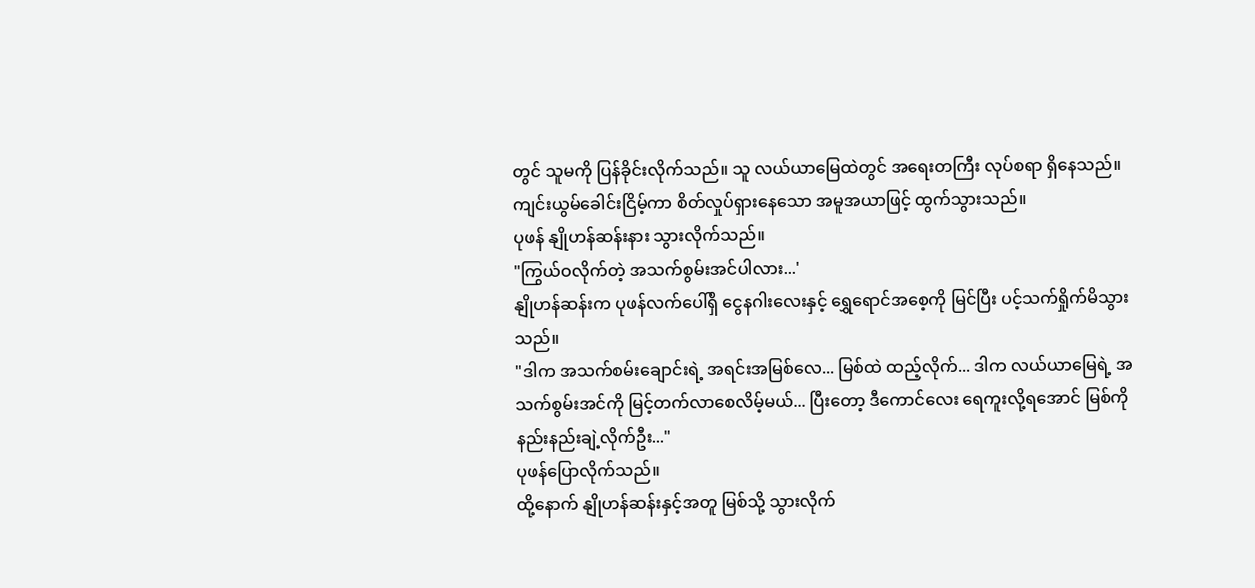တွင် သူမကို ပြန်ခိုင်းလိုက်သည်။ သူ လယ်ယာမြေထဲတွင် အရေးတကြီး လုပ်စရာ ရှိနေသည်။
ကျင်းယွမ်ခေါင်းငြိမ့်ကာ စိတ်လှုပ်ရှားနေသော အမူအယာဖြင့် ထွက်သွားသည်။
ပုဖန် နျိုဟန်ဆန်းနား သွားလိုက်သည်။
"ကြွယ်ဝလိုက်တဲ့ အသက်စွမ်းအင်ပါလား...'
နျိုဟန်ဆန်းက ပုဖန်လက်ပေါ်ရှိ ငွေနဂါးလေးနှင့် ရွှေရောင်အစေ့ကို မြင်ပြီး ပင့်သက်ရှိုက်မိသွားသည်။
"ဒါက အသက်စမ်းချောင်းရဲ့ အရင်းအမြစ်လေ... မြစ်ထဲ ထည့်လိုက်... ဒါက လယ်ယာမြေရဲ့ အသက်စွမ်းအင်ကို မြင့်တက်လာစေလိမ့်မယ်... ပြီးတော့ ဒီကောင်လေး ရေကူးလို့ရအောင် မြစ်ကို နည်းနည်းချဲ့လိုက်ဦး..."
ပုဖန်ပြောလိုက်သည်။
ထို့နောက် နျိုဟန်ဆန်းနှင့်အတူ မြစ်သို့ သွားလိုက်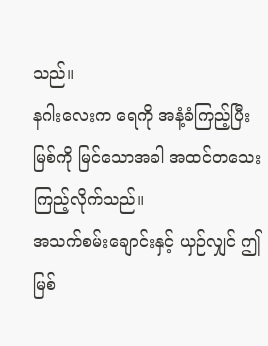သည်။
နဂါးလေးက ရေကို အနံ့ခံကြည့်ပြီး မြစ်ကို မြင်သောအခါ အထင်တသေးကြည့်လိုက်သည်။
အသက်စမ်းချောင်းနှင့် ယှဉ်လျှင် ဤမြစ်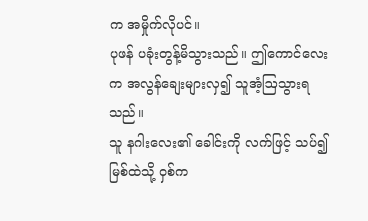က အမှိုက်လိုပင်။
ပုဖန် ပခုံးတွန့်မိသွားသည်။ ဤကောင်လေးက အလွန်ချေးများလှ၍ သူအံ့ဩသွားရသည်။
သူ နဂါးလေး၏ ခေါင်းကို လက်ဖြင့် သပ်၍ မြစ်ထဲသို့ ဝှစ်က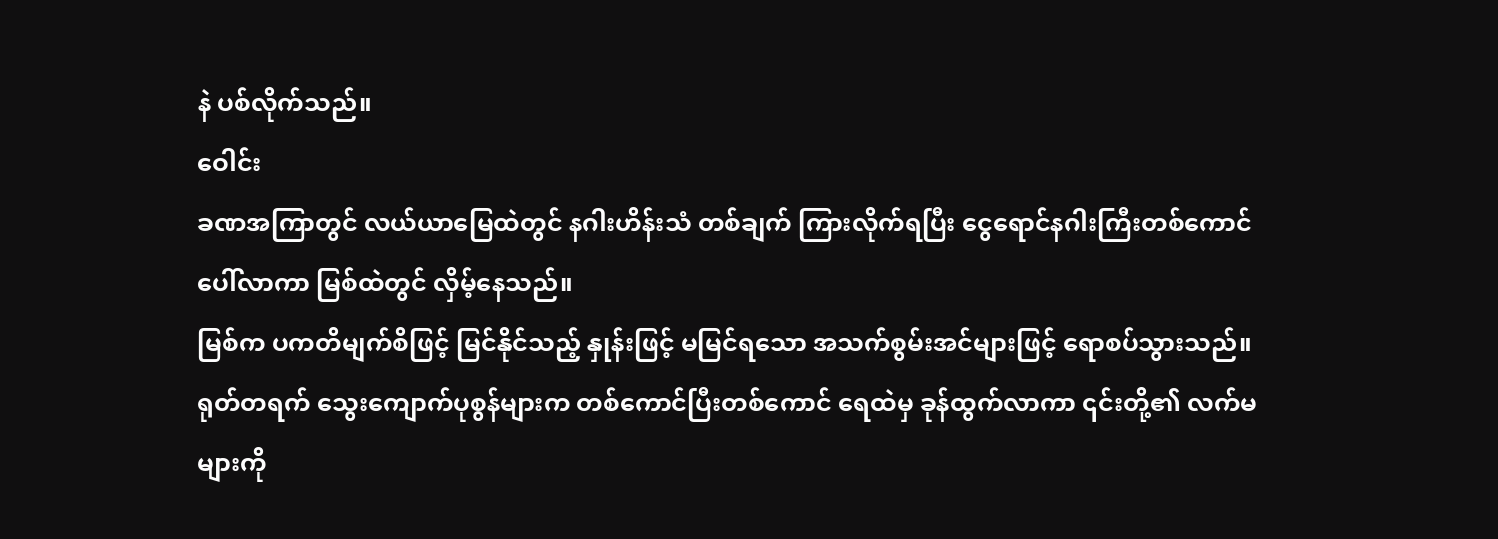နဲ ပစ်လိုက်သည်။
ဝေါင်း
ခဏအကြာတွင် လယ်ယာမြေထဲတွင် နဂါးဟိန်းသံ တစ်ချက် ကြားလိုက်ရပြီး ငွေရောင်နဂါးကြီးတစ်ကောင် ပေါ်လာကာ မြစ်ထဲတွင် လှိမ့်နေသည်။
မြစ်က ပကတိမျက်စိဖြင့် မြင်နိုင်သည့် နှုန်းဖြင့် မမြင်ရသော အသက်စွမ်းအင်များဖြင့် ရောစပ်သွားသည်။
ရုတ်တရက် သွေးကျောက်ပုစွန်များက တစ်ကောင်ပြီးတစ်ကောင် ရေထဲမှ ခုန်ထွက်လာကာ ၎င်းတို့၏ လက်မများကို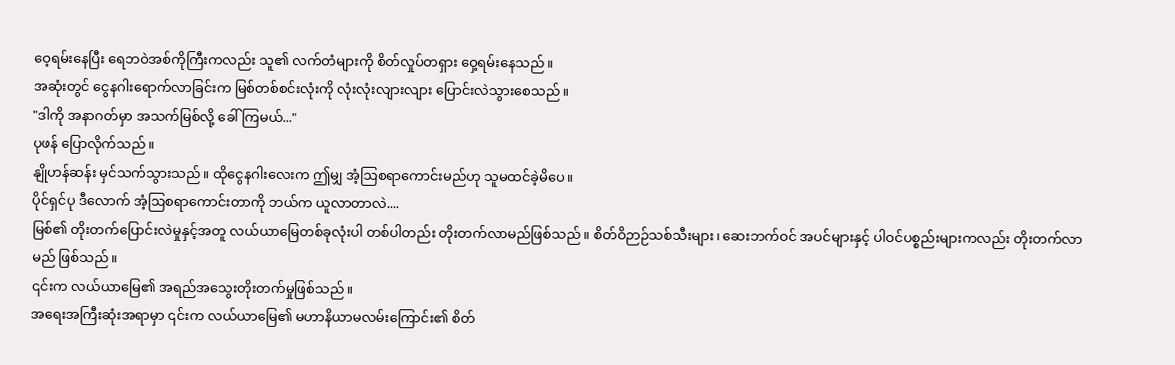ဝေ့ရမ်းနေပြီး ရေဘဝဲအစ်ကိုကြီးကလည်း သူ၏ လက်တံများကို စိတ်လှုပ်တရှား ဝှေ့ရမ်းနေသည်။
အဆုံးတွင် ငွေနဂါးရောက်လာခြင်းက မြစ်တစ်စင်းလုံးကို လုံးလုံးလျားလျား ပြောင်းလဲသွားစေသည်။
"ဒါကို အနာဂတ်မှာ အသက်မြစ်လို့ ခေါ်ကြမယ်..."
ပုဖန် ပြောလိုက်သည်။
နျိုဟန်ဆန်း မှင်သက်သွားသည်။ ထိုငွေနဂါးလေးက ဤမျှ အံ့ဩစရာကောင်းမည်ဟု သူမထင်ခဲ့မိပေ။
ပိုင်ရှင်ပု ဒီလောက် အံ့ဩစရာကောင်းတာကို ဘယ်က ယူလာတာလဲ....
မြစ်၏ တိုးတက်ပြောင်းလဲမှုနှင့်အတူ လယ်ယာမြေတစ်ခုလုံးပါ တစ်ပါတည်း တိုးတက်လာမည်ဖြစ်သည်။ စိတ်ဝိဉာဉ်သစ်သီးများ၊ ဆေးဘက်ဝင် အပင်များနှင့် ပါဝင်ပစ္စည်းများကလည်း တိုးတက်လာမည် ဖြစ်သည်။
၎င်းက လယ်ယာမြေ၏ အရည်အသွေးတိုးတက်မှုဖြစ်သည်။
အရေးအကြီးဆုံးအရာမှာ ၎င်းက လယ်ယာမြေ၏ မဟာနိယာမလမ်းကြောင်း၏ စိတ်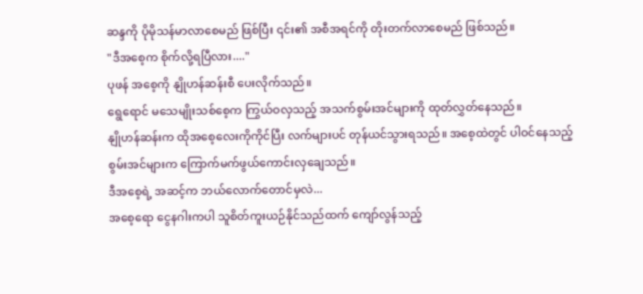ဆန္ဒကို ပိုမိုသန်မာလာစေမည် ဖြစ်ပြီး ၎င်း၏ အစီအရင်ကို တိုးတက်လာစေမည် ဖြစ်သည်။
"ဒီအစေ့က စိုက်လို့ရပြီလား...."
ပုဖန် အစေ့ကို နျိုဟန်ဆန်းစီ ပေးလိုက်သည်။
ရွေရောင် မသေမျိုးသစ်စေ့က ကြွယ်ဝလှသည့် အသက်စွမ်းအင်များကို ထုတ်လွှတ်နေသည်။
နျိုဟန်ဆန်းက ထိုအစေ့လေးကိုကိုင်ပြီး လက်များပင် တုန်ယင်သွားရသည်။ အစေ့ထဲတွင် ပါဝင်နေသည့် စွမ်းအင်များက ကြောက်မက်ဖွယ်ကောင်းလှချေသည်။
ဒီအစေ့ရဲ့ အဆင့်က ဘယ်လောက်တောင်မှလဲ...
အစေ့ရော ငွေနဂါးကပါ သူစိတ်ကူးယဉ်နိုင်သည်ထက် ကျော်လွန်သည့်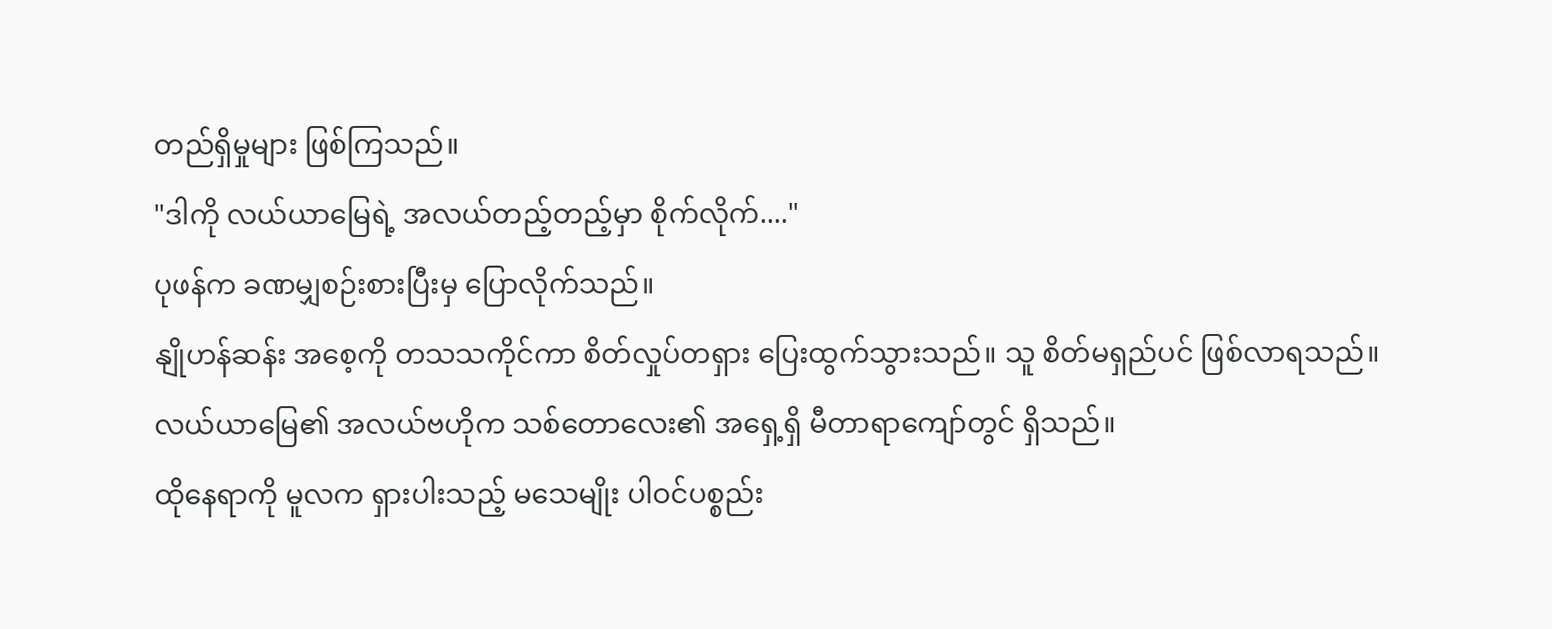တည်ရှိမှုများ ဖြစ်ကြသည်။
"ဒါကို လယ်ယာမြေရဲ့ အလယ်တည့်တည့်မှာ စိုက်လိုက်...."
ပုဖန်က ခဏမျှစဉ်းစားပြီးမှ ပြောလိုက်သည်။
နျိုဟန်ဆန်း အစေ့ကို တသသကိုင်ကာ စိတ်လှုပ်တရှား ပြေးထွက်သွားသည်။ သူ စိတ်မရှည်ပင် ဖြစ်လာရသည်။
လယ်ယာမြေ၏ အလယ်ဗဟိုက သစ်တောလေး၏ အရှေ့ရှိ မီတာရာကျော်တွင် ရှိသည်။
ထိုနေရာကို မူလက ရှားပါးသည့် မသေမျိုး ပါဝင်ပစ္စည်း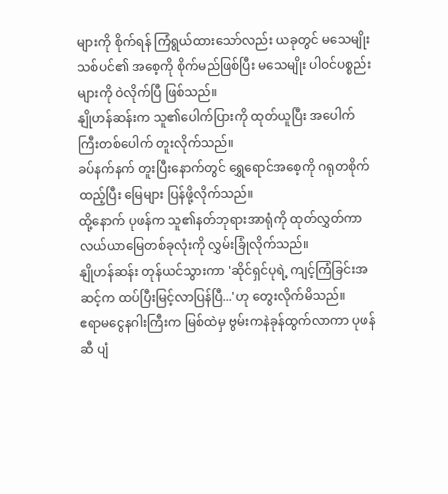များကို စိုက်ရန် ကြံရွယ်ထားသော်လည်း ယခုတွင် မသေမျိုးသစ်ပင်၏ အစေ့ကို စိုက်မည်ဖြစ်ပြီး မသေမျိုး ပါဝင်ပစ္စည်းများကို ဝဲလိုက်ပြီ ဖြစ်သည်။
နျိုဟန်ဆန်းက သူ၏ပေါက်ပြားကို ထုတ်ယူပြီး အပေါက် ကြီးတစ်ပေါက် တူးလိုက်သည်။
ခပ်နက်နက် တူးပြီးနောက်တွင် ရွှေရောင်အစေ့ကို ဂရုတစိုက်ထည့်ပြီး မြေများ ပြန်ဖို့လိုက်သည်။
ထို့နောက် ပုဖန်က သူ၏နတ်ဘုရားအာရုံကို ထုတ်လွှတ်ကာ လယ်ယာမြေတစ်ခုလုံးကို လွှမ်းခြုံလိုက်သည်။
နျိုဟန်ဆန်း တုန်ယင်သွားကာ 'ဆိုင်ရှင်ပုရဲ့ ကျင့်ကြံခြင်းအဆင့်က ထပ်ပြီးမြင့်လာပြန်ပြီ...'ဟု တွေးလိုက်မိသည်။
ဧရာမငွေနဂါးကြီးက မြစ်ထဲမှ ဗွမ်းကနဲခုန်ထွက်လာကာ ပုဖန်ဆီ ပျံ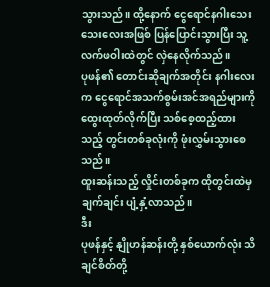သွားသည်။ ထို့နောက် ငွေရောင်နဂါးသေးသေးလေးအဖြစ် ပြန်ပြောင်းသွားပြီး သူ့လက်ဖဝါးထဲတွင် လှဲနေလိုက်သည်။
ပုဖန်၏ တောင်းဆိုချက်အတိုင်း နဂါးလေးက ငွေရောင်အသက်စွမ်းအင်အရည်များကို ထွေးထုတ်လိုက်ပြီး သစ်စေ့ထည့်ထားသည့် တွင်းတစ်ခုလုံးကို ဖုံးလွှမ်းသွားစေသည်။
ထူးဆန်းသည့် လှိုင်းတစ်ခုက ထိုတွင်းထဲမှ ချက်ချင်း ပျံ့နှံ့လာသည်။
ဒီး
ပုဖန်နှင့် နျိုဟန်ဆန်းတို့ နှစ်ယောက်လုံး သိချင်စိတ်တို့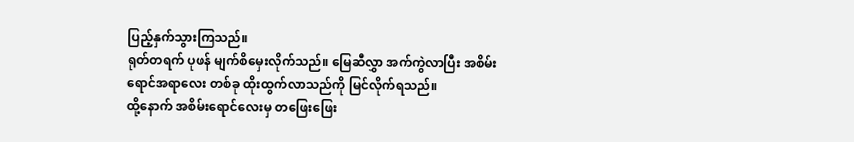ပြည့်နှက်သွားကြသည်။
ရုတ်တရက် ပုဖန် မျက်စိမှေးလိုက်သည်။ မြေဆီလွှာ အက်ကွဲလာပြီး အစိမ်းရောင်အရာလေး တစ်ခု ထိုးထွက်လာသည်ကို မြင်လိုက်ရသည်။
ထို့နောက် အစိမ်းရောင်လေးမှ တဖြေးဖြေး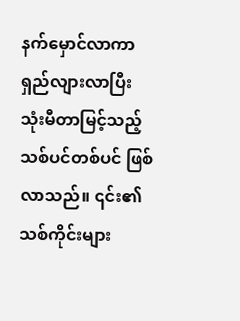နက်မှောင်လာကာ ရှည်လျားလာပြီး သုံးမီတာမြင့်သည့် သစ်ပင်တစ်ပင် ဖြစ်လာသည်။ ၎င်း၏ သစ်ကိုင်းများ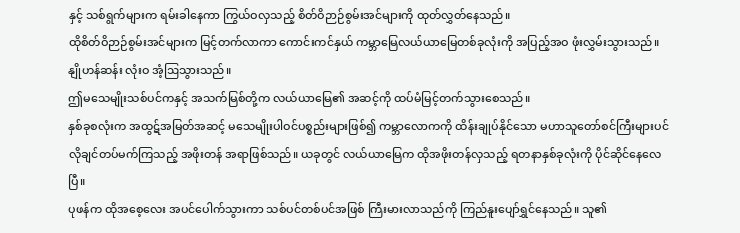နှင့် သစ်ရွက်များက ရမ်းခါနေကာ ကြွယ်ဝလှသည့် စိတ်ဝိဉာဉ်စွမ်းအင်များကို ထုတ်လွှတ်နေသည်။
ထိုစိတ်ဝိဉာဉ်စွမ်းအင်များက မြင့်တက်လာကာ ကောင်းကင်နှယ် ကမ္ဘာမြေလယ်ယာမြေတစ်ခုလုံးကို အပြည့်အဝ ဖုံးလွှမ်းသွားသည်။
နျိုဟန်ဆန်း လုံးဝ အံ့ဩသွားသည်။
ဤမသေမျိုးသစ်ပင်ကနှင့် အသက်မြစ်တို့က လယ်ယာမြေ၏ အဆင့်ကို ထပ်မံမြင့်တက်သွားစေသည်။
နှစ်ခုစလုံးက အထွဋ်အမြတ်အဆင့် မသေမျိုးပါဝင်ပစ္စည်းများဖြစ်၍ ကမ္ဘာလောကကို ထိန်းချုပ်နိုင်သော မဟာသူတော်စင်ကြီးများပင် လိုချင်တပ်မက်ကြသည့် အဖိုးတန် အရာဖြစ်သည်။ ယခုတွင် လယ်ယာမြေက ထိုအဖိုးတန်လှသည့် ရတနာနှစ်ခုလုံးကို ပိုင်ဆိုင်နေလေပြီ။
ပုဖန်က ထိုအစေ့လေး အပင်ပေါက်သွားကာ သစ်ပင်တစ်ပင်အဖြစ် ကြီးမားလာသည်ကို ကြည်နူးပျော်ရွှင်နေသည်။ သူ၏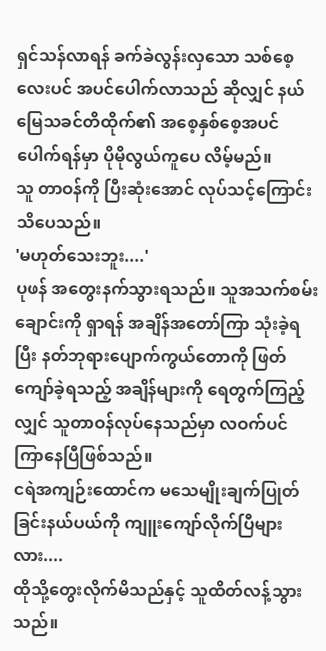ရှင်သန်လာရန် ခက်ခဲလွန်းလှသော သစ်စေ့လေးပင် အပင်ပေါက်လာသည် ဆိုလျှင် နယ်မြေသခင်တိထိုက်၏ အစေ့နှစ်စေ့အပင်ပေါက်ရန်မှာ ပိုမိုလွယ်ကူပေ လိမ့်မည်။
သူ တာဝန်ကို ပြီးဆုံးအောင် လုပ်သင့်ကြောင်း သိပေသည်။
'မဟုတ်သေးဘူး....'
ပုဖန် အတွေးနက်သွားရသည်။ သူအသက်စမ်းချောင်းကို ရှာရန် အချိန်အတော်ကြာ သုံးခဲ့ရပြီး နတ်ဘုရားပျောက်ကွယ်တောကို ဖြတ်ကျော်ခဲ့ရသည့် အချိန်များကို ရေတွက်ကြည့်လျှင် သူတာဝန်လုပ်နေသည်မှာ လဝက်ပင် ကြာနေပြီဖြစ်သည်။
ငရဲအကျဉ်းထောင်က မသေမျိုးချက်ပြုတ်ခြင်းနယ်ပယ်ကို ကျူးကျော်လိုက်ပြီများလား....
ထိုသို့တွေးလိုက်မိသည်နှင့် သူထိတ်လန့်သွားသည်။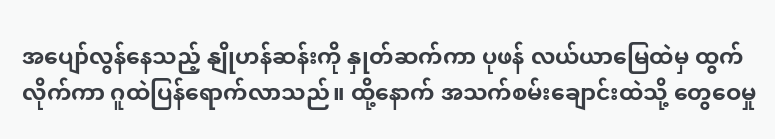အပျော်လွန်နေသည့် နျိုဟန်ဆန်းကို နှုတ်ဆက်ကာ ပုဖန် လယ်ယာမြေထဲမှ ထွက်လိုက်ကာ ဂူထဲပြန်ရောက်လာသည်။ ထို့နောက် အသက်စမ်းချောင်းထဲသို့ တွေဝေမှု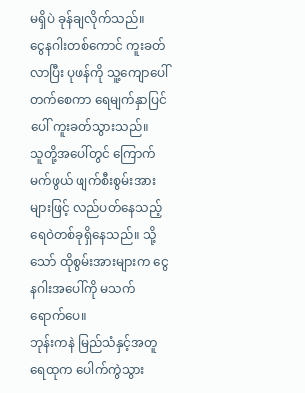မရှိပဲ ခုန်ချလိုက်သည်။
ငွေနဂါးတစ်ကောင် ကူးခတ်လာပြီး ပုဖန်ကို သူ့ကျောပေါ်တက်စေကာ ရေမျက်နှာပြင်ပေါ် ကူးခတ်သွားသည်။
သူတို့အပေါ်တွင် ကြောက်မက်ဖွယ် ဖျက်စီးစွမ်းအားများဖြင့် လည်ပတ်နေသည့် ရေဝဲတစ်ခုရှိနေသည်။ သို့သော် ထိုစွမ်းအားများက ငွေနဂါးအပေါ်ကို မသက်ရောက်ပေ။
ဘုန်းကနဲ မြည်သံနှင့်အတူ ရေထုက ပေါက်ကွဲသွား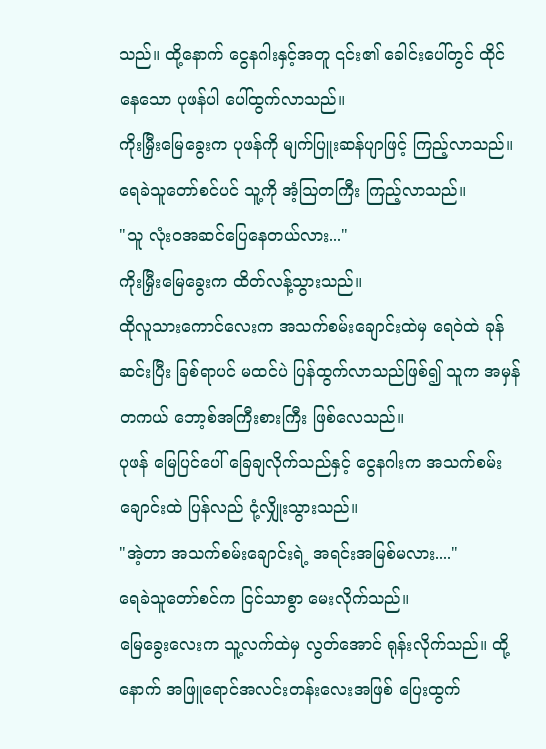သည်။ ထို့နောက် ငွေနဂါးနှင့်အတူ ၎င်း၏ ခေါင်းပေါ်တွင် ထိုင်နေသော ပုဖန်ပါ ပေါ်ထွက်လာသည်။
ကိုးမြှီးမြေခွေးက ပုဖန်ကို မျက်ပြူးဆန်ပျာဖြင့် ကြည့်လာသည်။
ရေခဲသူတော်စင်ပင် သူ့ကို အံ့ဩတကြီး ကြည့်လာသည်။
"သူ လုံးဝအဆင်ပြေနေတယ်လား..."
ကိုးမြှီးမြေခွေးက ထိတ်လန့်သွားသည်။
ထိုလူသားကောင်လေးက အသက်စမ်းချောင်းထဲမှ ရေဝဲထဲ ခုန်ဆင်းပြီး ခြစ်ရာပင် မထင်ပဲ ပြန်ထွက်လာသည်ဖြစ်၍ သူက အမှန်တကယ် ဘော့စ်အကြီးစားကြီး ဖြစ်လေသည်။
ပုဖန် မြေပြင်ပေါ် ခြေချလိုက်သည်နှင့် ငွေနဂါးက အသက်စမ်းချောင်းထဲ ပြန်လည် ငုံ့လျှိုးသွားသည်။
"အဲ့တာ အသက်စမ်းချောင်းရဲ့ အရင်းအမြစ်မလား...."
ရေခဲသူတော်စင်က ငြင်သာစွာ မေးလိုက်သည်။
မြေခွေးလေးက သူ့လက်ထဲမှ လွတ်အောင် ရုန်းလိုက်သည်။ ထို့နောက် အဖြူရောင်အလင်းတန်းလေးအဖြစ် ပြေးထွက်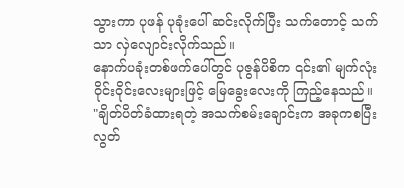သွားကာ ပုဖန် ပုခုံးပေါ် ဆင်းလိုက်ပြီး သက်တောင့် သက်သာ လှဲလျောင်းလိုက်သည်။
နောက်ပခုံးတစ်ဖက်ပေါ်တွင် ပုဇွန်ပိစိက ၎င်း၏ မျက်လုံးဝိုင်းဝိုင်းလေးများဖြင့် မြေခွေးလေးကို ကြည့်နေသည်။
"ချိတ်ပိတ်ခံထားရတဲ့ အသက်စမ်းချောင်းက အခုကစပြီး လွတ်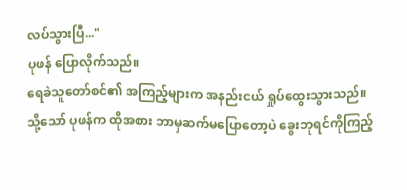လပ်သွားပြီ..."
ပုဖန် ပြောလိုက်သည်။
ရေခဲသူတော်စင်၏ အကြည့်များက အနည်းငယ် ရှုပ်ထွေးသွားသည်။
သို့သော် ပုဖန်က ထိုအစား ဘာမှဆက်မပြောတော့ပဲ ခွေးဘုရင်ကိုကြည့်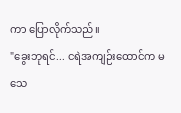ကာ ပြောလိုက်သည်။
"ခွေးဘုရင်... ငရဲအကျဉ်းထောင်က မသေ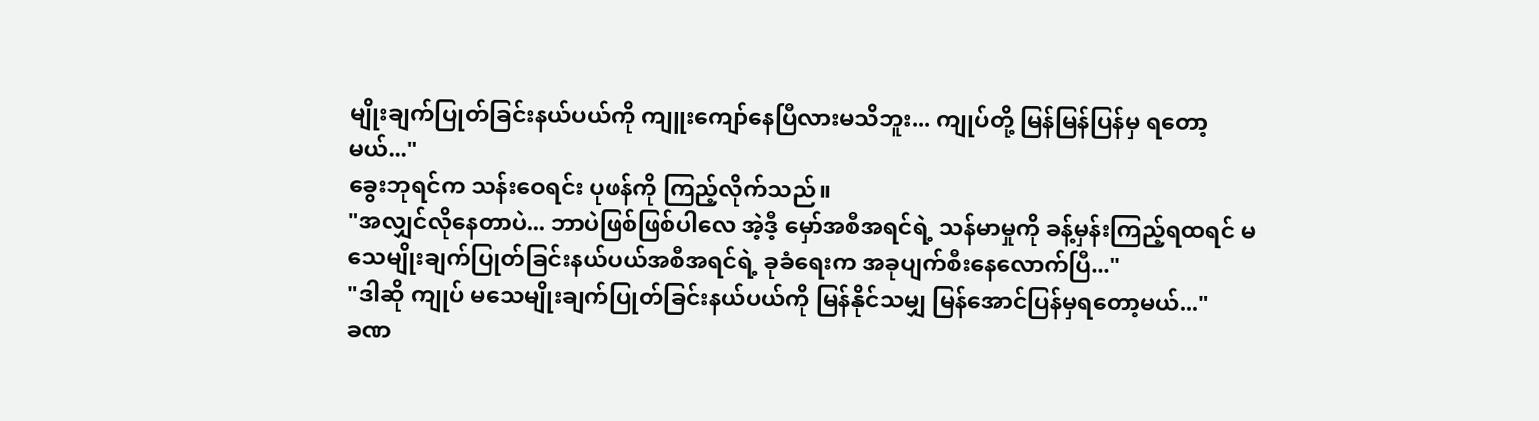မျိုးချက်ပြုတ်ခြင်းနယ်ပယ်ကို ကျူးကျော်နေပြီလားမသိဘူး... ကျုပ်တို့ မြန်မြန်ပြန်မှ ရတော့မယ်..."
ခွေးဘုရင်က သန်းဝေရင်း ပုဖန်ကို ကြည့်လိုက်သည်။
"အလျှင်လိုနေတာပဲ... ဘာပဲဖြစ်ဖြစ်ပါလေ အဲ့ဒီ့ မှော်အစီအရင်ရဲ့ သန်မာမှုကို ခန့်မှန်းကြည့်ရထရင် မသေမျိုးချက်ပြုတ်ခြင်းနယ်ပယ်အစီအရင်ရဲ့ ခုခံရေးက အခုပျက်စီးနေလောက်ပြီ..."
"ဒါဆို ကျုပ် မသေမျိုးချက်ပြုတ်ခြင်းနယ်ပယ်ကို မြန်နိုင်သမျှ မြန်အောင်ပြန်မှရတော့မယ်..."
ခဏ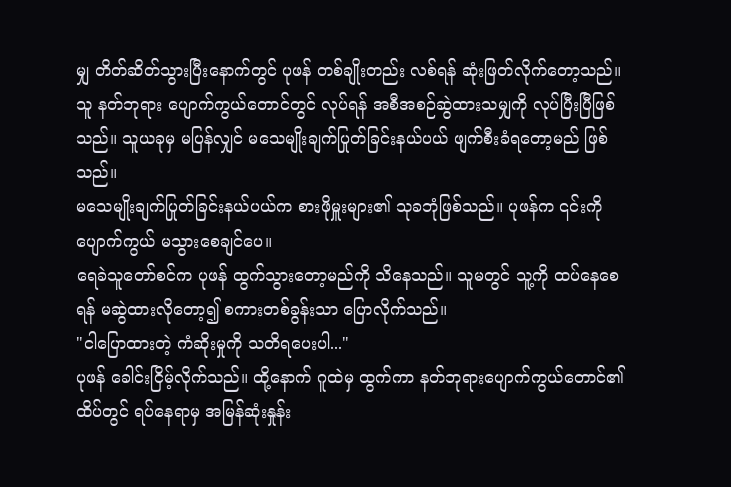မျှ တိတ်ဆိတ်သွားပြီးနောက်တွင် ပုဖန် တစ်ချိုးတည်း လစ်ရန် ဆုံးဖြတ်လိုက်တော့သည်။
သူ နတ်ဘုရား ပျောက်ကွယ်တောင်တွင် လုပ်ရန် အစီအစဉ်ဆွဲထားသမျှကို လုပ်ပြီးပြီဖြစ်သည်။ သူယခုမှ မပြန်လျှင် မသေမျိုးချက်ပြုတ်ခြင်းနယ်ပယ် ဖျက်စီးခံရတော့မည် ဖြစ်သည်။
မသေမျိုးချက်ပြုတ်ခြင်းနယ်ပယ်က စားဖိုမှူးများ၏ သုခဘုံဖြစ်သည်။ ပုဖန်က ၎င်းကို ပျောက်ကွယ် မသွားစေချင်ပေ။
ရေခဲသူတော်စင်က ပုဖန် ထွက်သွားတော့မည်ကို သိနေသည်။ သူမတွင် သူ့ကို ထပ်နေစေရန် မဆွဲထားလိုတော့၍ စကားတစ်ခွန်းသာ ပြောလိုက်သည်။
"ငါပြောထားတဲ့ ကံဆိုးမှုကို သတိရပေးပါ..."
ပုဖန် ခေါင်းငြိမ့်လိုက်သည်။ ထို့နောက် ဂူထဲမှ ထွက်ကာ နတ်ဘုရားပျောက်ကွယ်တောင်၏ ထိပ်တွင် ရပ်နေရာမှ အမြန်ဆုံးနှုန်း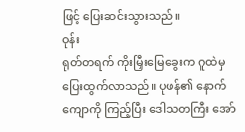ဖြင့် ပြေးဆင်းသွားသည်။
ဝုန်း
ရုတ်တရက် ကိုးမြှီးမြေခွေးက ဂူထဲမှ ပြေးထွက်လာသည်။ ပုဖန်၏ နောက်ကျောကို ကြည့်ပြီး ဒေါသတကြီး အော်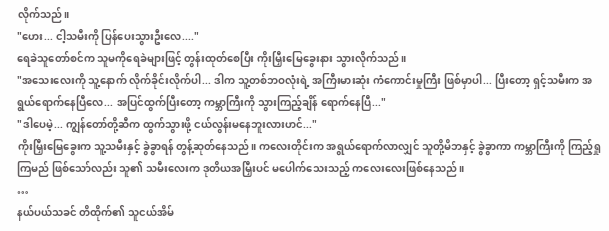လိုက်သည်။
"ဟေး... ငါ့သမီးကို ပြန်ပေးသွားဦးလေ...."
ရေခဲသူတော်စင်က သူမကိုရေခဲများဖြင့် တွန်းထုတ်စေပြီး ကိုးမြှီးမြေခွေးနား သွားလိုက်သည်။
"အသေးလေးကို သူ့နောက် လိုက်ခိုင်းလိုက်ပါ... ဒါက သူ့တစ်ဘဝလုံးရဲ့ အကြီးမားဆုံး ကံကောင်းမှုကြီး ဖြစ်မှာပါ... ပြီးတော့ ရှင့်သမီးက အရွယ်ရောက်နေပြီလေ... အပြင်ထွက်ပြီးတော့ ကမ္ဘာကြီးကို သွားကြည့်ချိန် ရောက်နေပြီ..."
"ဒါပေမဲ့... ကျွန်တော်တို့ဆီက ထွက်သွားဖို့ ငယ်လွန်းမနေဘူးလားဟင်..."
ကိုးမြှီးမြေခွေးက သူ့သမီးနှင့် ခွဲခွာရန် တွန့်ဆုတ်နေသည်။ ကလေးတိုင်းက အရွယ်ရောက်လာလျှင် သူတို့မိဘနှင့် ခွဲခွာကာ ကမ္ဘာကြီးကို ကြည့်ရှုကြမည် ဖြစ်သော်လည်း သူ၏ သမီးလေးက ဒုတိယအမြှီးပင် မပေါက်သေးသည့် ကလေးလေးဖြစ်နေသည်။
…
နယ်ပယ်သခင် တိထိုက်၏ သူငယ်အိမ်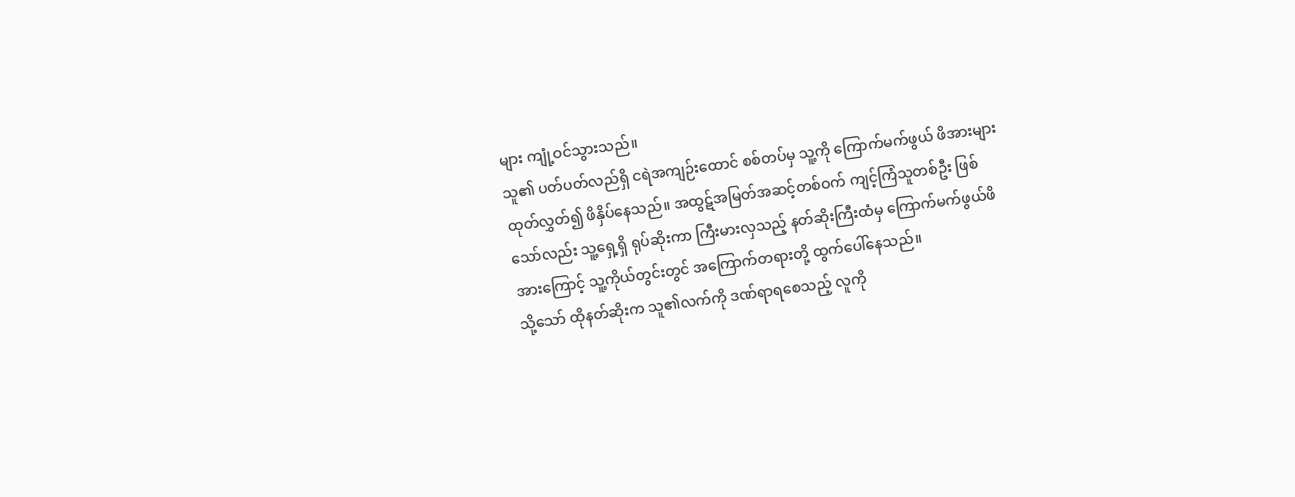များ ကျုံ့ဝင်သွားသည်။
သူ၏ ပတ်ပတ်လည်ရှိ ငရဲအကျဉ်းထောင် စစ်တပ်မှ သူ့ကို ကြောက်မက်ဖွယ် ဖိအားများ ထုတ်လွှတ်၍ ဖိနှိပ်နေသည်။ အထွဋ်အမြတ်အဆင့်တစ်ဝက် ကျင့်ကြံသူတစ်ဦး ဖြစ်သော်လည်း သူ့ရှေ့ရှိ ရုပ်ဆိုးကာ ကြီးမားလှသည့် နတ်ဆိုးကြီးထံမှ ကြောက်မက်ဖွယ်ဖိအားကြောင့် သူ့ကိုယ်တွင်းတွင် အကြောက်တရားတို့ ထွက်ပေါ်နေသည်။
သို့သော် ထိုနတ်ဆိုးက သူ၏လက်ကို ဒဏ်ရာရစေသည့် လူကို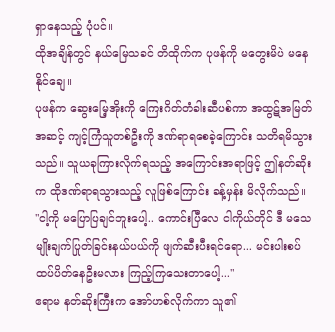ရှာနေသည့် ပုံပင်။
ထိုအချိန်တွင် နယ်မြေသခင် တိထိုက်က ပုဖန်ကို မတွေးမိပဲ မနေနိုင်ချေ။
ပုဖန်က ဆွေးမြေ့အိုးကို ကြေးဂိတ်တံခါးဆီပစ်ကာ အထွဋ်အမြတ်အဆင့် ကျင့်ကြံသူတစ်ဦးကို ဒဏ်ရာရစေခဲ့ကြောင်း သတိရမိသွားသည်။ သူယခုကြားလိုက်ရသည့် အကြောင်းအရာဖြင့် ဤနတ်ဆိုးက ထိုဒဏ်ရာရသွားသည့် လူဖြစ်ကြောင်း ခန့်မှန်း မိလိုက်သည်။
"ငါ့ကို မပြောပြချင်ဘူးပေါ့.. ကောင်းပြီလေ ငါကိုယ်တိုင် ဒီ မသေမျိုးချက်ပြုတ်ခြင်းနယ်ပယ်ကို ဖျက်ဆီးပီးရင်ရော... မင်းပါးစပ် ထပ်ပိတ်နေဦးမလား ကြည့်ကြသေးတာပေါ့..."
ဧရာမ နတ်ဆိုးကြီးက အော်ဟစ်လိုက်ကာ သူ၏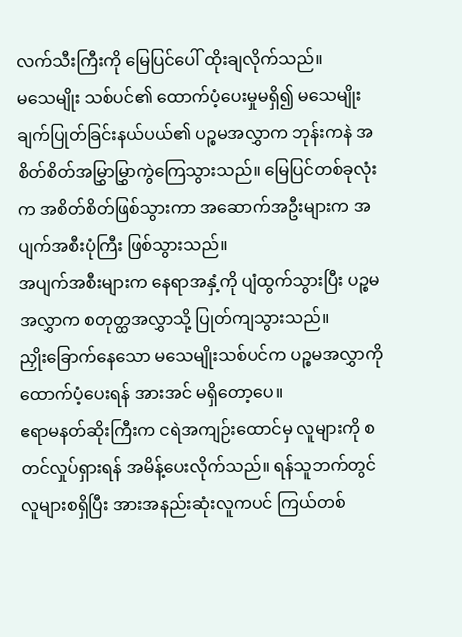လက်သီးကြီးကို မြေပြင်ပေါ် ထိုးချလိုက်သည်။
မသေမျိုး သစ်ပင်၏ ထောက်ပံ့ပေးမှုမရှိ၍ မသေမျိုးချက်ပြုတ်ခြင်းနယ်ပယ်၏ ပဉ္စမအလွှာက ဘုန်းကနဲ အစိတ်စိတ်အမြွှာမြွှာကွဲကြေသွားသည်။ မြေပြင်တစ်ခုလုံးက အစိတ်စိတ်ဖြစ်သွားကာ အဆောက်အဦးများက အပျက်အစီးပုံကြီး ဖြစ်သွားသည်။
အပျက်အစီးများက နေရာအနှံ့ကို ပျံထွက်သွားပြီး ပဉ္စမအလွှာက စတုတ္ထအလွှာသို့ ပြုတ်ကျသွားသည်။
ညှိုးခြောက်နေသော မသေမျိုးသစ်ပင်က ပဉ္စမအလွှာကို ထောက်ပံ့ပေးရန် အားအင် မရှိတော့ပေ။
ဧရာမနတ်ဆိုးကြီးက ငရဲအကျဉ်းထောင်မှ လူများကို စတင်လှုပ်ရှားရန် အမိန့်ပေးလိုက်သည်။ ရန်သူဘက်တွင် လူများစရှိပြီး အားအနည်းဆုံးလူကပင် ကြယ်တစ်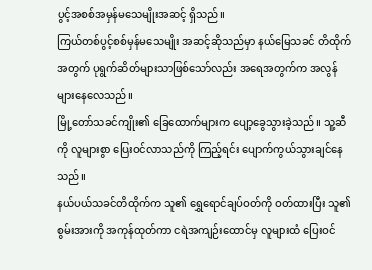ပွင့်အစစ်အမှန်မသေမျိုးအဆင့် ရှိသည်။
ကြယ်တစ်ပွင့်စစ်မှန်မသေမျိုး အဆင့်ဆိုသည်မှာ နယ်မြေသခင် တိထိုက်အတွက် ပုရွက်ဆိတ်များသာဖြစ်သော်လည်း အရေအတွက်က အလွန်များနေလေသည်။
မြို့တော်သခင်ကျိုး၏ ခြေထောက်များက ပျော့ခွေသွားခဲ့သည်။ သူ့ဆီကို လူများစွာ ပြေးဝင်လာသည်ကို ကြည့်ရင်း ပျောက်ကွယ်သွားချင်နေသည်။
နယ်ပယ်သခင်တိထိုက်က သူ၏ ရွှေရောင်ချပ်ဝတ်ကို ဝတ်ထားပြီး သူ၏စွမ်းအားကို အကုန်ထုတ်ကာ ငရဲအကျဉ်းထောင်မှ လူများထံ ပြေးဝင်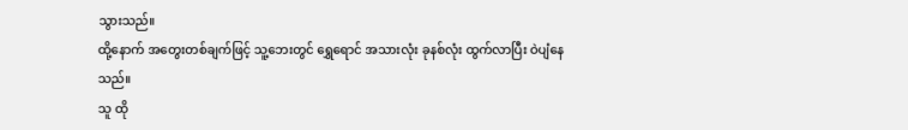သွားသည်။
ထို့နောက် အတွေးတစ်ချက်ဖြင့် သူ့ဘေးတွင် ရွှေရောင် အသားလုံး ခုနစ်လုံး ထွက်လာပြီး ဝဲပျံနေသည်။
သူ ထို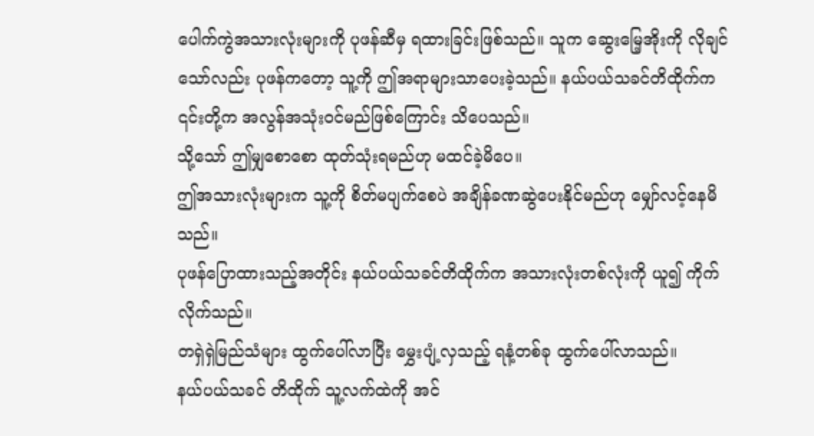ပေါက်ကွဲအသားလုံးများကို ပုဖန်ဆီမှ ရထားခြင်းဖြစ်သည်။ သူက ဆွေးမြေ့အိုးကို လိုချင်သော်လည်း ပုဖန်ကတော့ သူ့ကို ဤအရာများသာပေးခဲ့သည်။ နယ်ပယ်သခင်တိထိုက်က ၎င်းတို့က အလွန်အသုံးဝင်မည်ဖြစ်ကြောင်း သိပေသည်။
သို့သော် ဤမျှစောစော ထုတ်သုံးရမည်ဟု မထင်ခဲ့မိပေ။
ဤအသားလုံးများက သူ့ကို စိတ်မပျက်စေပဲ အချိန်ခဏဆွဲပေးနိုင်မည်ဟု မျှော်လင့်နေမိသည်။
ပုဖန်ပြောထားသည့်အတိုင်း နယ်ပယ်သခင်တိထိုက်က အသားလုံးတစ်လုံးကို ယူ၍ ကိုက်လိုက်သည်။
တရှဲရှဲမြည်သံများ ထွက်ပေါ်လာပြီး မွှေးပျံ့လှသည့် ရနံ့တစ်ခု ထွက်ပေါ်လာသည်။
နယ်ပယ်သခင် တိထိုက် သူ့လက်ထဲကို အင်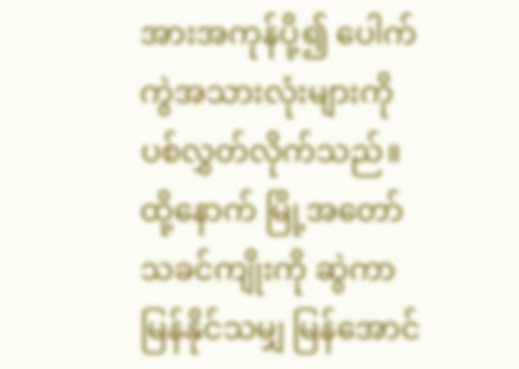အားအကုန်ပို့၍ ပေါက်ကွဲအသားလုံးများကို ပစ်လွှတ်လိုက်သည်။ ထို့နောက် မြို့အတော်သခင်ကျိုးကို ဆွဲကာ မြန်နိုင်သမျှ မြန်အောင်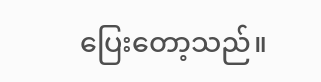ပြေးတော့သည်။